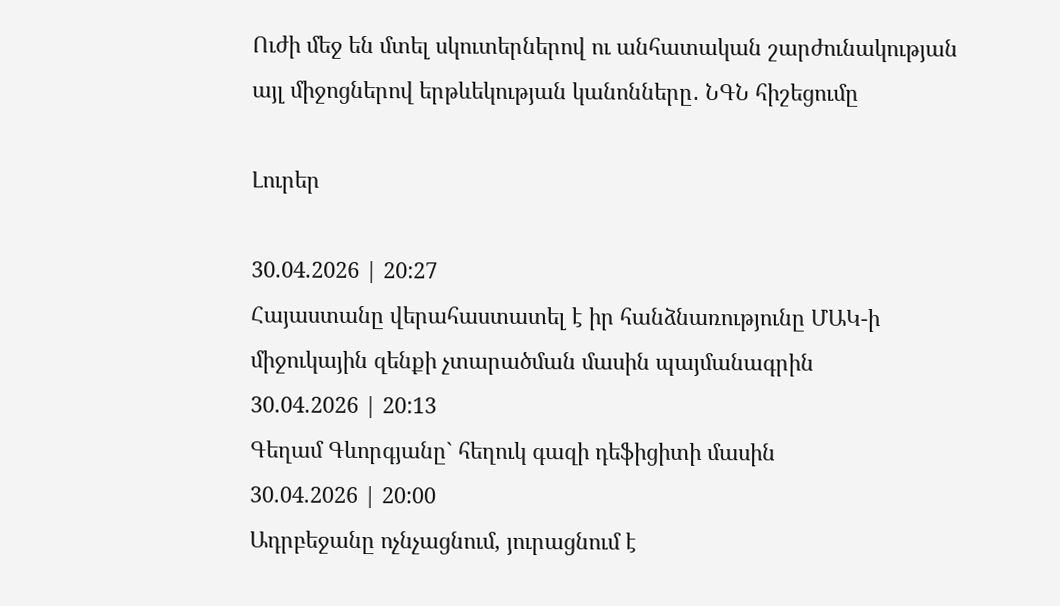Ուժի մեջ են մտել սկուտերներով ու անհատական շարժունակության այլ միջոցներով երթևեկության կանոնները․ ՆԳՆ հիշեցումը

Լուրեր

30.04.2026 | 20:27
Հայաստանը վերահաստատել է իր հանձնառությունը ՄԱԿ-ի միջուկային զենքի չտարածման մասին պայմանագրին
30.04.2026 | 20:13
Գեղամ Գևորգյանը` հեղուկ գազի դեֆիցիտի մասին
30.04.2026 | 20:00
Ադրբեջանը ոչնչացնում, յուրացնում է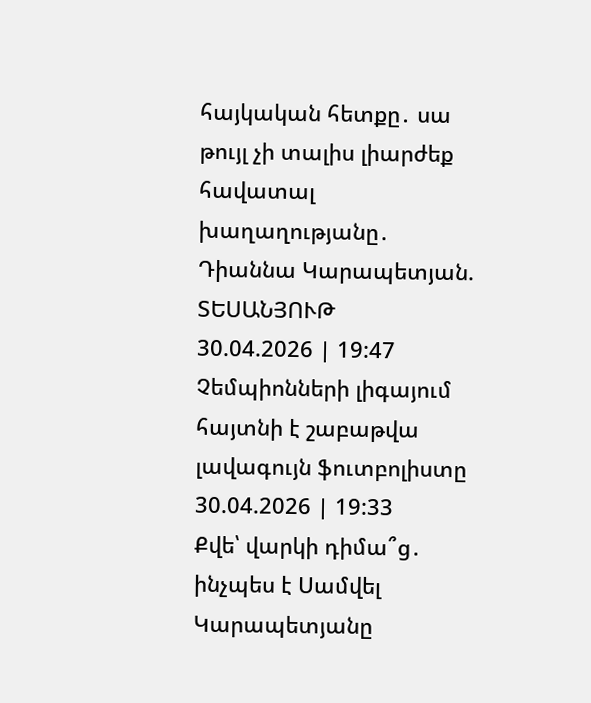հայկական հետքը․ սա թույլ չի տալիս լիարժեք հավատալ խաղաղությանը․ Դիաննա Կարապետյան. ՏԵՍԱՆՅՈՒԹ
30.04.2026 | 19:47
Չեմպիոնների լիգայում հայտնի է շաբաթվա լավագույն ֆուտբոլիստը
30.04.2026 | 19:33
Քվե՝ վարկի դիմա՞ց․ ինչպես է Սամվել Կարապետյանը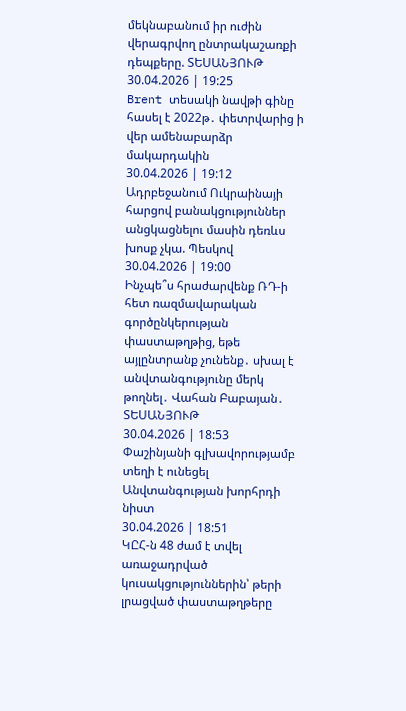մեկնաբանում իր ուժին վերագրվող ընտրակաշառքի դեպքերը. ՏԵՍԱՆՅՈՒԹ
30.04.2026 | 19:25
Brent տեսակի նավթի գինը հասել է 2022թ․ փետրվարից ի վեր ամենաբարձր մակարդակին
30.04.2026 | 19:12
Ադրբեջանում Ուկրաինայի հարցով բանակցություններ անցկացնելու մասին դեռևս խոսք չկա. Պեսկով
30.04.2026 | 19:00
Ինչպե՞ս հրաժարվենք ՌԴ-ի հետ ռազմավարական գործընկերության փաստաթղթից, եթե այլընտրանք չունենք․ սխալ է անվտանգությունը մերկ թողնել․ Վահան Բաբայան․ ՏԵՍԱՆՅՈՒԹ
30.04.2026 | 18:53
Փաշինյանի գլխավորությամբ տեղի է ունեցել Անվտանգության խորհրդի նիստ
30.04.2026 | 18:51
ԿԸՀ-ն 48 ժամ է տվել առաջադրված կուսակցություններին՝ թերի լրացված փաստաթղթերը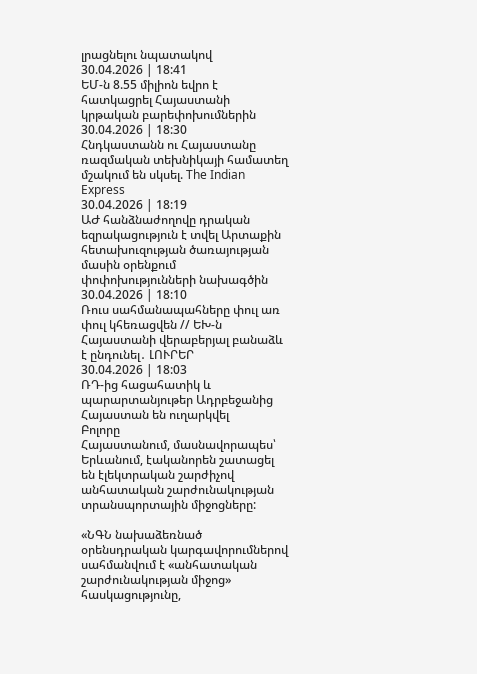լրացնելու նպատակով
30.04.2026 | 18:41
ԵՄ-ն 8.55 միլիոն եվրո է հատկացրել Հայաստանի կրթական բարեփոխումներին
30.04.2026 | 18:30
Հնդկաստանն ու Հայաստանը ռազմական տեխնիկայի համատեղ մշակում են սկսել. The Indian Express
30.04.2026 | 18:19
ԱԺ հանձնաժողովը դրական եզրակացություն է տվել Արտաքին հետախուզության ծառայության մասին օրենքում փոփոխությունների նախագծին
30.04.2026 | 18:10
Ռուս սահմանապահները փուլ առ փուլ կհեռացվեն // ԵԽ-ն Հայաստանի վերաբերյալ բանաձև է ընդունել․ ԼՈՒՐԵՐ
30.04.2026 | 18:03
ՌԴ-ից հացահատիկ և պարարտանյութեր Ադրբեջանից Հայաստան են ուղարկվել
Բոլորը
Հայաստանում, մասնավորապես՝ Երևանում, էականորեն շատացել են էլեկտրական շարժիչով անհատական շարժունակության տրանսպորտային միջոցները:

«ՆԳՆ նախաձեռնած օրենսդրական կարգավորումներով սահմանվում է «անհատական շարժունակության միջոց» հասկացությունը,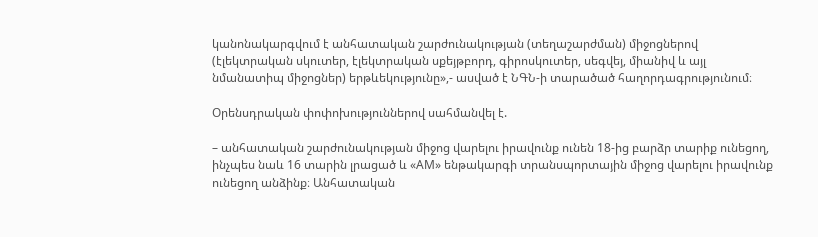կանոնակարգվում է անհատական շարժունակության (տեղաշարժման) միջոցներով (էլեկտրական սկուտեր, էլեկտրական սքեյթբորդ, գիրոսկուտեր, սեգվեյ, միանիվ և այլ նմանատիպ միջոցներ) երթևեկությունը»,- ասված է ՆԳՆ-ի տարածած հաղորդագրությունում։

Օրենսդրական փոփոխություններով սահմանվել է.

– անհատական շարժունակության միջոց վարելու իրավունք ունեն 18-ից բարձր տարիք ունեցող, ինչպես նաև 16 տարին լրացած և «AM» ենթակարգի տրանսպորտային միջոց վարելու իրավունք ունեցող անձինք։ Անհատական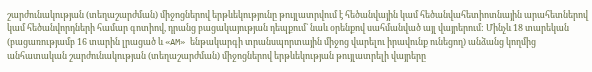շարժունակության (տեղաշարժման) միջոցներով երթևեկությունը թույլատրվում է հեծանվային կամ հեծանվահետիոտնային արահետներով կամ հեծանվորդների համար գոտիով, դրանց բացակայության դեպքում` նաև օրենքով սահմանված այլ վայրերում: Մինչև 18 տարեկան (բացառությամբ 16 տարին լրացած և «AM» ենթակարգի տրանսպորտային միջոց վարելու իրավունք ունեցող) անձանց կողմից անհատական շարժունակության (տեղաշարժման) միջոցներով երթևեկության թույլատրելի վայրերը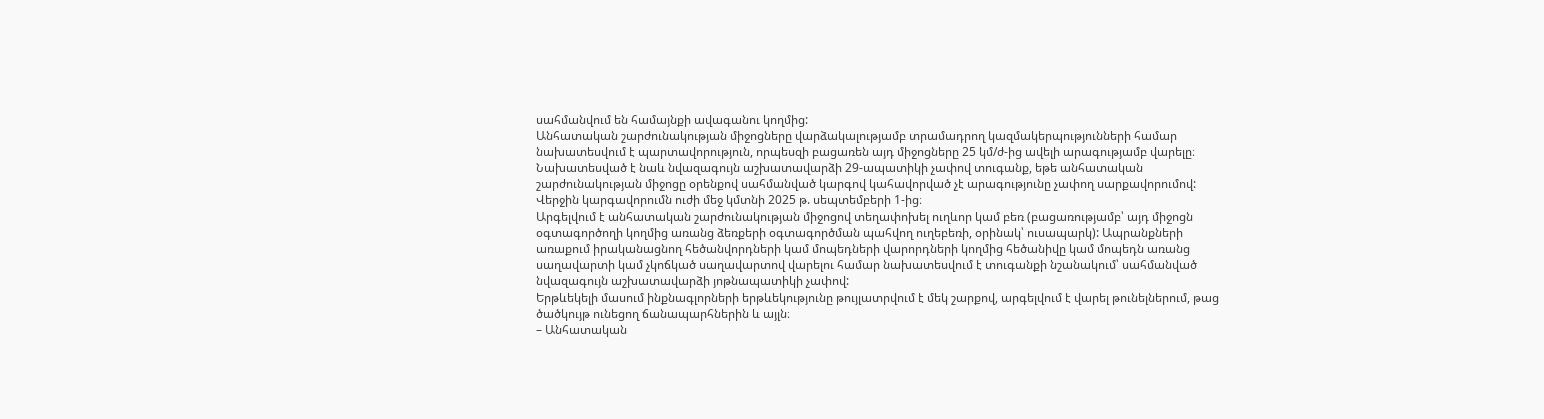սահմանվում են համայնքի ավագանու կողմից:
Անհատական շարժունակության միջոցները վարձակալությամբ տրամադրող կազմակերպությունների համար նախատեսվում է պարտավորություն, որպեսզի բացառեն այդ միջոցները 25 կմ/ժ-ից ավելի արագությամբ վարելը։ Նախատեսված է նաև նվազագույն աշխատավարձի 29-ապատիկի չափով տուգանք, եթե անհատական շարժունակության միջոցը օրենքով սահմանված կարգով կահավորված չէ արագությունը չափող սարքավորումով: Վերջին կարգավորումն ուժի մեջ կմտնի 2025 թ. սեպտեմբերի 1-ից։
Արգելվում է անհատական շարժունակության միջոցով տեղափոխել ուղևոր կամ բեռ (բացառությամբ՝ այդ միջոցն օգտագործողի կողմից առանց ձեռքերի օգտագործման պահվող ուղեբեռի, օրինակ՝ ուսապարկ): Ապրանքների առաքում իրականացնող հեծանվորդների կամ մոպեդների վարորդների կողմից հեծանիվը կամ մոպեդն առանց սաղավարտի կամ չկոճկած սաղավարտով վարելու համար նախատեսվում է տուգանքի նշանակում՝ սահմանված նվազագույն աշխատավարձի յոթնապատիկի չափով:
Երթևեկելի մասում ինքնագլորների երթևեկությունը թույլատրվում է մեկ շարքով, արգելվում է վարել թունելներում, թաց ծածկույթ ունեցող ճանապարհներին և այլն։
– Անհատական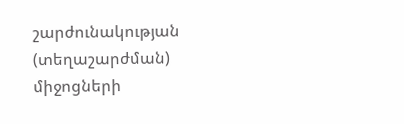շարժունակության (տեղաշարժման) միջոցների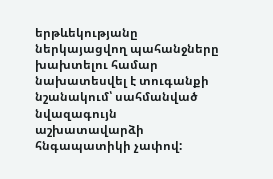երթևեկությանը ներկայացվող պահանջները խախտելու համար նախատեսվել է տուգանքի նշանակում՝ սահմանված նվազագույն աշխատավարձի հնգապատիկի չափով: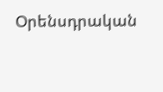Օրենսդրական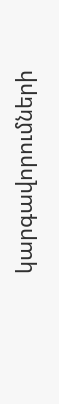կարգավորումների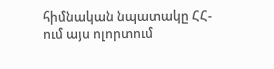հիմնական նպատակը ՀՀ-ում այս ոլորտում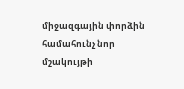միջազգային փորձին համահունչ նոր մշակույթի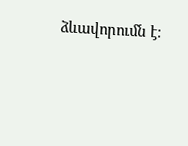ձևավորումն է։